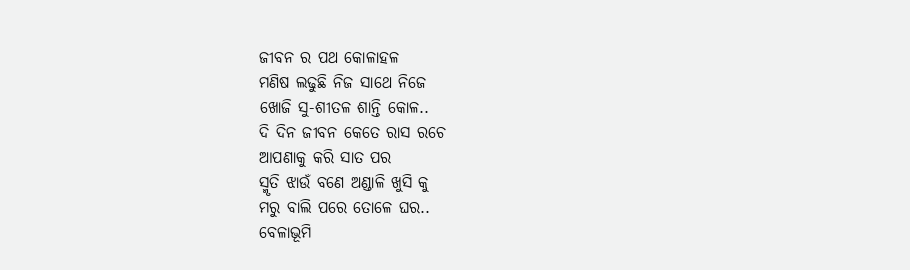ଜୀବନ ର ପଥ କୋଳାହଳ
ମଣିଷ ଲଢୁଛି ନିଜ ସାଥେ ନିଜେ
ଖୋଜି ସୁ-ଶୀତଳ ଶାନ୍ତି କୋଳ..
ଦି ଦିନ ଜୀବନ କେତେ ରାସ ରଚେ
ଆପଣାକୁ କରି ସାତ ପର
ସ୍ମୃତି ଝାଉଁ ବଣେ ଅଣ୍ଡାଳି ଖୁସି କୁ
ମରୁ ବାଲି ପରେ ତୋଳେ ଘର..
ବେଳାଭୂମି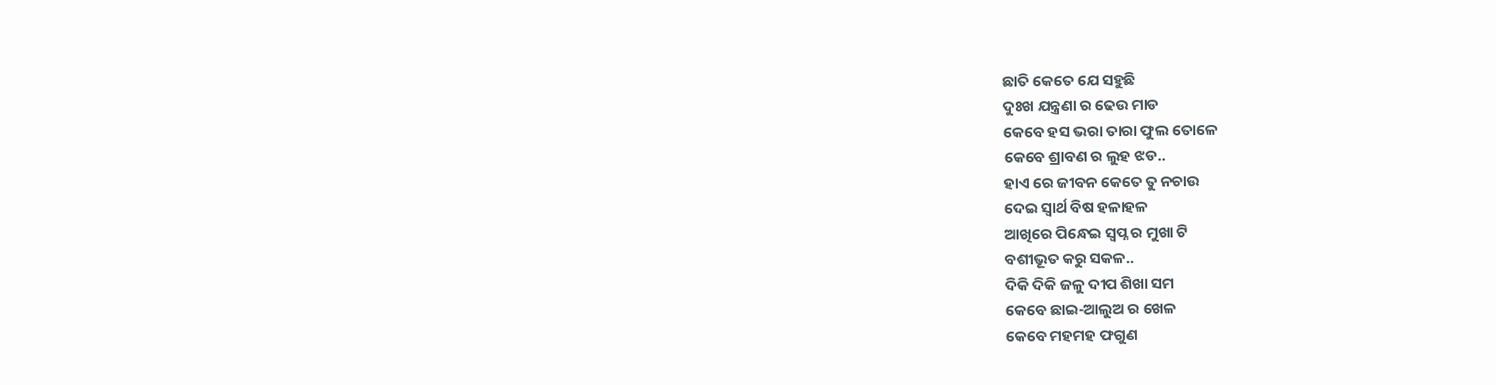ଛାତି କେତେ ଯେ ସହୁଛି
ଦୁଃଖ ଯନ୍ତ୍ରଣା ର ଢେଉ ମାଡ
କେବେ ହସ ଭରା ତାରା ଫୁଲ ତୋଳେ
କେବେ ଶ୍ରାବଣ ର ଲୁହ ଝଡ..
ହାଏ ରେ ଜୀବନ କେତେ ତୁ ନଚାଉ
ଦେଇ ସ୍ୱାର୍ଥ ବିଷ ହଳାହଳ
ଆଖିରେ ପିନ୍ଧେଇ ସ୍ୱପ୍ନ ର ମୁଖା ଟି
ବଶୀଭୂତ କରୁ ସକଳ..
ଦିକି ଦିକି ଜଳୁ ଦୀପ ଶିଖା ସମ
କେବେ ଛାଇ-ଆଲୁଅ ର ଖେଳ
କେବେ ମହମହ ଫଗୁଣ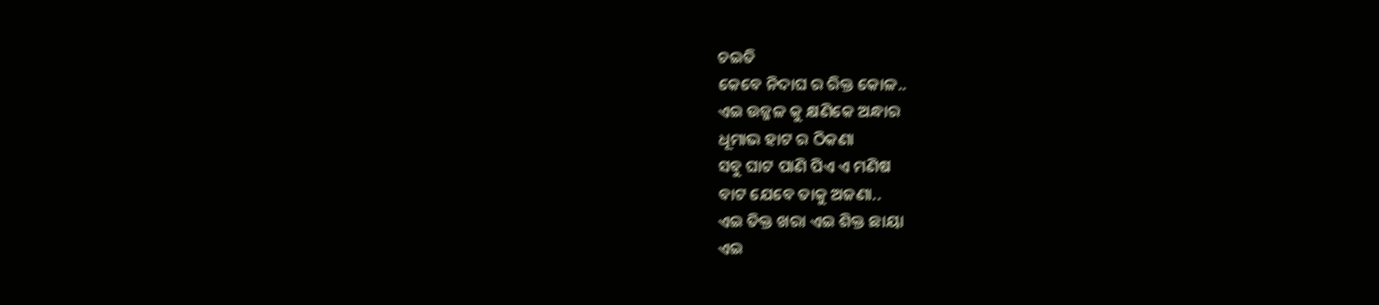ଚଇତି
କେବେ ନିଦାଘ ର ରିକ୍ତ କୋଳ..
ଏଇ ଉଜ୍ଜଳ କୁ କ୍ଷଣିକେ ଅନ୍ଧାର
ଧୂମାଭ ହାଟ ର ଠିକଣା
ସବୁ ଘାଟ ପାଣି ପିଏ ଏ ମଣିଷ
ବାଟ ଯେବେ ତାକୁ ଅଜଣା..
ଏଇ ତିକ୍ତ ଖରା ଏଇ ଶିକ୍ତ ଛାୟା
ଏଇ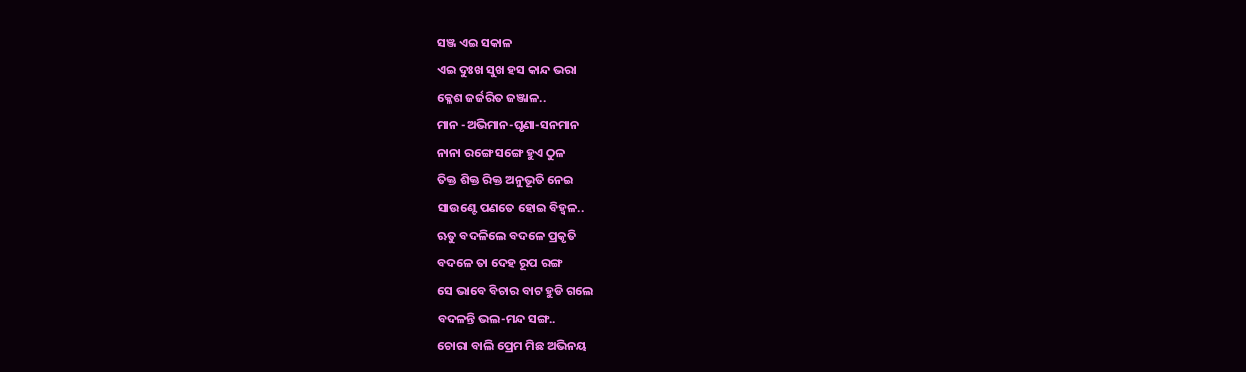ସଞ୍ଜ ଏଇ ସକାଳ
ଏଇ ଦୁଃଖ ସୁଖ ହସ କାନ୍ଦ ଭରା
କ୍ଳେଶ ଜର୍ଜରିତ ଜଞ୍ଜାଳ..
ମାନ -ଅଭିମାନ-ଘୃଣା-ସନମାନ
ନାନା ରଙ୍ଗେ ସଙ୍ଗେ ହୁଏ ଠୁଳ
ତିକ୍ତ ଶିକ୍ତ ରିକ୍ତ ଅନୁଭୂତି ନେଇ
ସାଉଣ୍ଟେ ପଣତେ ହୋଇ ବିହ୍ଵଳ..
ଋତୁ ବଦଳିଲେ ବଦଳେ ପ୍ରକୃତି
ବଦଳେ ତା ଦେହ ରୂପ ରଙ୍ଗ
ସେ ଭାବେ ବିଚାର ବାଟ ହୁଡି ଗଲେ
ବଦଳନ୍ତି ଭଲ-ମନ୍ଦ ସଙ୍ଗ..
ଚୋରା ବାଲି ପ୍ରେମ ମିଛ ଅଭିନୟ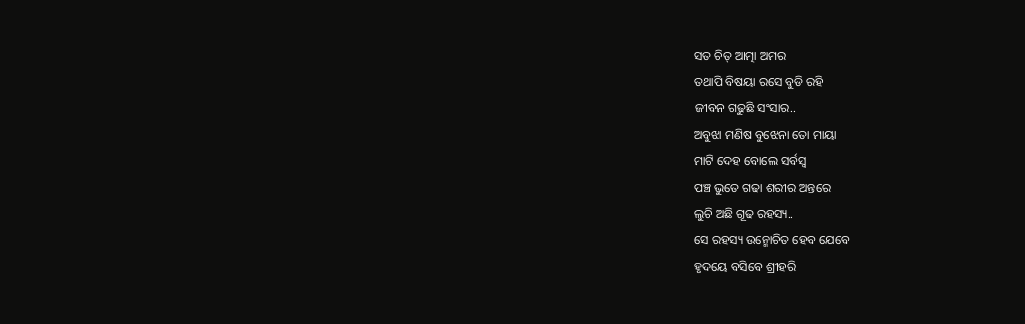ସତ ଚିତ୍ ଆତ୍ମା ଅମର
ତଥାପି ବିଷୟା ରସେ ବୁଡି ରହି
ଜୀବନ ଗଢୁଛି ସଂସାର..
ଅବୁଝା ମଣିଷ ବୁଝେନା ତୋ ମାୟା
ମାଟି ଦେହ ବୋଲେ ସର୍ବସ୍ଵ
ପଞ୍ଚ ଭୁତେ ଗଢା ଶରୀର ଅନ୍ତରେ
ଲୁଚି ଅଛି ଗୂଢ ରହସ୍ୟ..
ସେ ରହସ୍ୟ ଉନ୍ମୋଚିତ ହେବ ଯେବେ
ହୃଦୟେ ବସିବେ ଶ୍ରୀହରି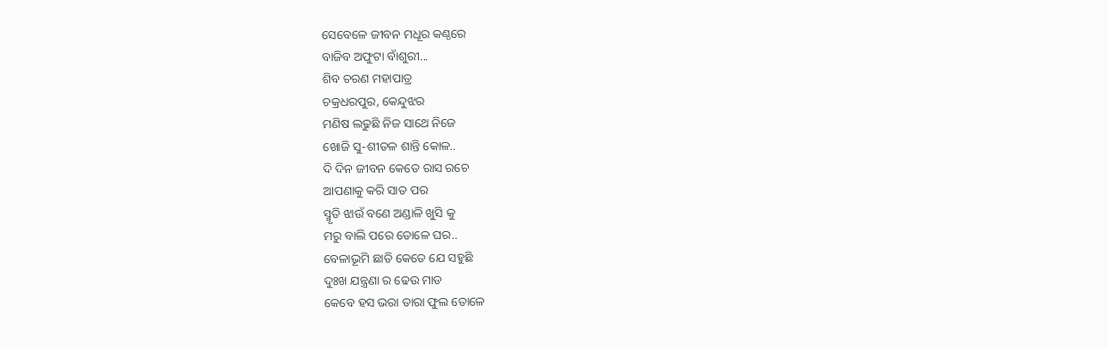ସେବେଳେ ଜୀବନ ମଧୂର କଣ୍ଠରେ
ବାଜିବ ଅଫୁଟା ବାଁଶୁରୀ...
ଶିବ ଚରଣ ମହାପାତ୍ର
ଚକ୍ରଧରପୁର, କେନ୍ଦୁଝର
ମଣିଷ ଲଢୁଛି ନିଜ ସାଥେ ନିଜେ
ଖୋଜି ସୁ-ଶୀତଳ ଶାନ୍ତି କୋଳ..
ଦି ଦିନ ଜୀବନ କେତେ ରାସ ରଚେ
ଆପଣାକୁ କରି ସାତ ପର
ସ୍ମୃତି ଝାଉଁ ବଣେ ଅଣ୍ଡାଳି ଖୁସି କୁ
ମରୁ ବାଲି ପରେ ତୋଳେ ଘର..
ବେଳାଭୂମି ଛାତି କେତେ ଯେ ସହୁଛି
ଦୁଃଖ ଯନ୍ତ୍ରଣା ର ଢେଉ ମାଡ
କେବେ ହସ ଭରା ତାରା ଫୁଲ ତୋଳେ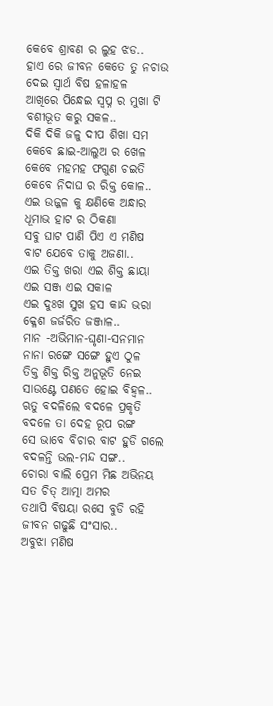କେବେ ଶ୍ରାବଣ ର ଲୁହ ଝଡ..
ହାଏ ରେ ଜୀବନ କେତେ ତୁ ନଚାଉ
ଦେଇ ସ୍ୱାର୍ଥ ବିଷ ହଳାହଳ
ଆଖିରେ ପିନ୍ଧେଇ ସ୍ୱପ୍ନ ର ମୁଖା ଟି
ବଶୀଭୂତ କରୁ ସକଳ..
ଦିକି ଦିକି ଜଳୁ ଦୀପ ଶିଖା ସମ
କେବେ ଛାଇ-ଆଲୁଅ ର ଖେଳ
କେବେ ମହମହ ଫଗୁଣ ଚଇତି
କେବେ ନିଦାଘ ର ରିକ୍ତ କୋଳ..
ଏଇ ଉଜ୍ଜଳ କୁ କ୍ଷଣିକେ ଅନ୍ଧାର
ଧୂମାଭ ହାଟ ର ଠିକଣା
ସବୁ ଘାଟ ପାଣି ପିଏ ଏ ମଣିଷ
ବାଟ ଯେବେ ତାକୁ ଅଜଣା..
ଏଇ ତିକ୍ତ ଖରା ଏଇ ଶିକ୍ତ ଛାୟା
ଏଇ ସଞ୍ଜ ଏଇ ସକାଳ
ଏଇ ଦୁଃଖ ସୁଖ ହସ କାନ୍ଦ ଭରା
କ୍ଳେଶ ଜର୍ଜରିତ ଜଞ୍ଜାଳ..
ମାନ -ଅଭିମାନ-ଘୃଣା-ସନମାନ
ନାନା ରଙ୍ଗେ ସଙ୍ଗେ ହୁଏ ଠୁଳ
ତିକ୍ତ ଶିକ୍ତ ରିକ୍ତ ଅନୁଭୂତି ନେଇ
ସାଉଣ୍ଟେ ପଣତେ ହୋଇ ବିହ୍ଵଳ..
ଋତୁ ବଦଳିଲେ ବଦଳେ ପ୍ରକୃତି
ବଦଳେ ତା ଦେହ ରୂପ ରଙ୍ଗ
ସେ ଭାବେ ବିଚାର ବାଟ ହୁଡି ଗଲେ
ବଦଳନ୍ତି ଭଲ-ମନ୍ଦ ସଙ୍ଗ..
ଚୋରା ବାଲି ପ୍ରେମ ମିଛ ଅଭିନୟ
ସତ ଚିତ୍ ଆତ୍ମା ଅମର
ତଥାପି ବିଷୟା ରସେ ବୁଡି ରହି
ଜୀବନ ଗଢୁଛି ସଂସାର..
ଅବୁଝା ମଣିଷ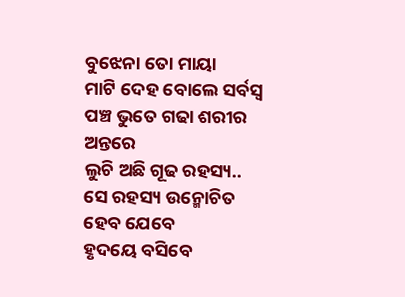ବୁଝେନା ତୋ ମାୟା
ମାଟି ଦେହ ବୋଲେ ସର୍ବସ୍ଵ
ପଞ୍ଚ ଭୁତେ ଗଢା ଶରୀର ଅନ୍ତରେ
ଲୁଚି ଅଛି ଗୂଢ ରହସ୍ୟ..
ସେ ରହସ୍ୟ ଉନ୍ମୋଚିତ ହେବ ଯେବେ
ହୃଦୟେ ବସିବେ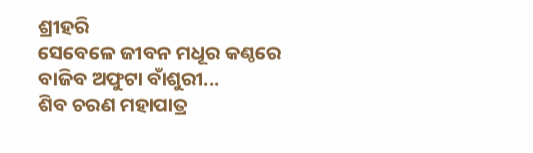ଶ୍ରୀହରି
ସେବେଳେ ଜୀବନ ମଧୂର କଣ୍ଠରେ
ବାଜିବ ଅଫୁଟା ବାଁଶୁରୀ...
ଶିବ ଚରଣ ମହାପାତ୍ର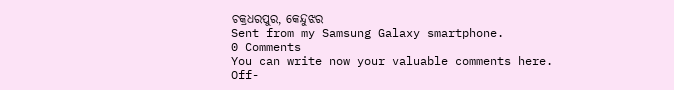ଚକ୍ରଧରପୁର, କେନ୍ଦୁଝର
Sent from my Samsung Galaxy smartphone.
0 Comments
You can write now your valuable comments here. Off-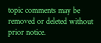topic comments may be removed or deleted without prior notice.